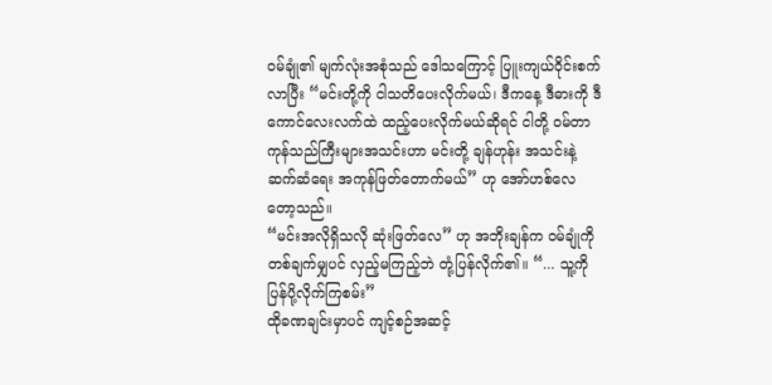ဝမ်ချုံ၏ မျက်လုံးအစုံသည် ဒေါသကြောင့် ပြူးကျယ်ဝိုင်းစက်လာပြီး “မင်းတို့ကို ငါသတိပေးလိုက်မယ်၊ ဒီကနေ့ ဒီဓားကို ဒီကောင်လေးလက်ထဲ ထည့်ပေးလိုက်မယ်ဆိုရင် ငါတို့ ဝမ်တာကုန်သည်ကြီးများအသင်းဟာ မင်းတို့ ချန်ဟုန်း အသင်းနဲ့ ဆက်ဆံရေး အကုန်ဖြတ်တောက်မယ်” ဟု အော်ဟစ်လေတော့သည်။
“မင်းအလိုရှိသလို ဆုံးဖြတ်လေ” ဟု အဘိုးချန်က ဝမ်ချုံကို တစ်ချက်မျှပင် လှည့်မကြည့်ဘဲ တုံ့ပြန်လိုက်၏။ “... သူ့ကို ပြန်ပို့လိုက်ကြစမ်း”
ထိုခဏချင်းမှာပင် ကျင့်စဉ်အဆင့်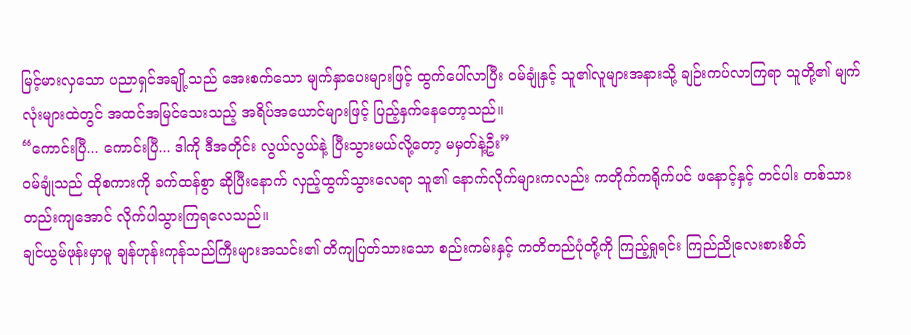မြင့်မားလှသော ပညာရှင်အချို့သည် အေးစက်သော မျက်နှာပေးများဖြင့် ထွက်ပေါ်လာပြီး ဝမ်ချုံနှင့် သူ၏လူများအနားသို့ ချဉ်းကပ်လာကြရာ သူတို့၏ မျက်လုံးများထဲတွင် အထင်အမြင်သေးသည့် အရိပ်အယောင်များဖြင့် ပြည့်နှက်နေတော့သည်။
“ကောင်းပြီ... ကောင်းပြီ... ဒါကို ဒီအတိုင်း လွယ်လွယ်နဲ့ ပြီးသွားမယ်လို့တော့ မမှတ်နဲ့ဦး”
ဝမ်ချုံသည် ထိုစကားကို ခက်ထန်စွာ ဆိုပြီးနောက် လှည့်ထွက်သွားလေရာ သူ၏ နောက်လိုက်များကလည်း ကတိုက်ကရိုက်ပင် ဖနောင့်နှင့် တင်ပါး တစ်သားတည်းကျအောင် လိုက်ပါသွားကြရလေသည်။
ချင်ယွမ်ဖုန်းမှာမူ ချန်ဟုန်းကုန်သည်ကြီးများအသင်း၏ တိကျပြတ်သားသော စည်းကမ်းနှင့် ကတိတည်ပုံတို့ကို ကြည့်ရှုရင်း ကြည်ညိုလေးစားစိတ်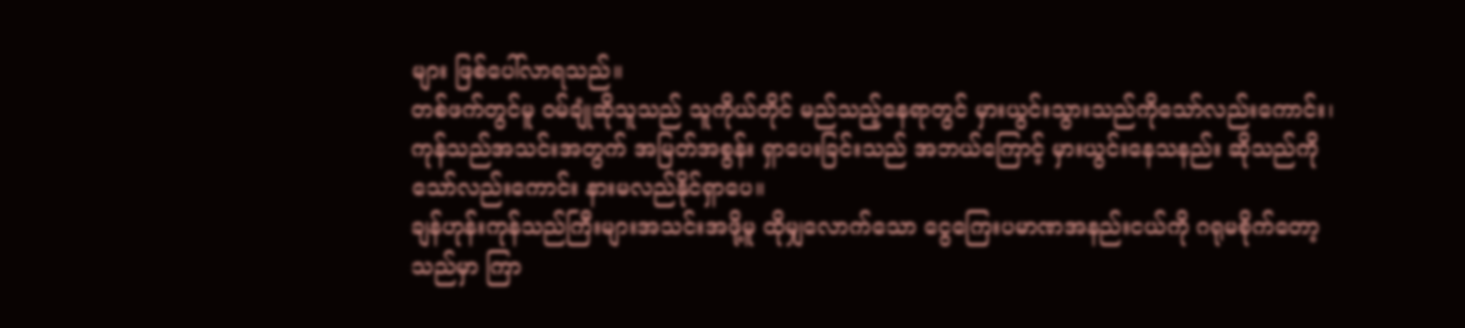များ ဖြစ်ပေါ်လာရသည်။
တစ်ဖက်တွင်မူ ဝမ်ချုံဆိုသူသည် သူကိုယ်တိုင် မည်သည့်နေရာတွင် မှားယွင်းသွားသည်ကိုသော်လည်းကောင်း၊ ကုန်သည်အသင်းအတွက် အမြတ်အစွန်း ရှာပေးခြင်းသည် အဘယ်ကြောင့် မှားယွင်းနေသနည်း ဆိုသည်ကိုသော်လည်းကောင်း နားမလည်နိုင်ရှာပေ။
ချန်ဟုန်းကုန်သည်ကြီးများအသင်းအဖို့မူ ထိုမျှလောက်သော ငွေကြေးပမာဏအနည်းငယ်ကို ဂရုမစိုက်တော့သည်မှာ ကြာ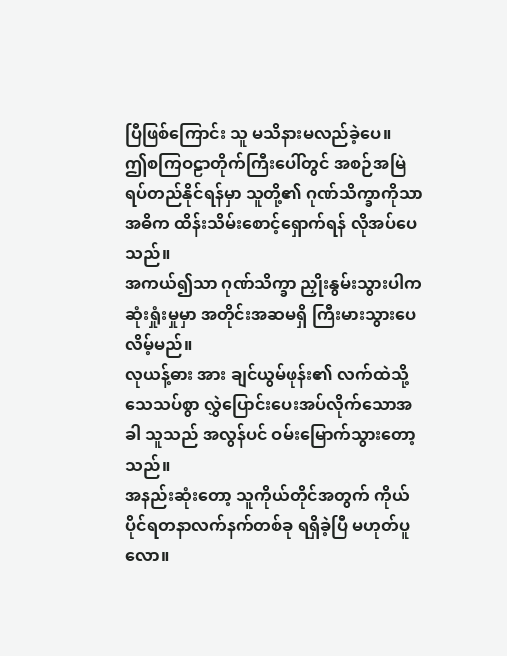ပြီဖြစ်ကြောင်း သူ မသိနားမလည်ခဲ့ပေ။
ဤစကြဝဠာတိုက်ကြီးပေါ်တွင် အစဉ်အမြဲ ရပ်တည်နိုင်ရန်မှာ သူတို့၏ ဂုဏ်သိက္ခာကိုသာ အဓိက ထိန်းသိမ်းစောင့်ရှောက်ရန် လိုအပ်ပေသည်။
အကယ်၍သာ ဂုဏ်သိက္ခာ ညှိုးနွမ်းသွားပါက ဆုံးရှုံးမှုမှာ အတိုင်းအဆမရှိ ကြီးမားသွားပေလိမ့်မည်။
လုယန့်ဓား အား ချင်ယွမ်ဖုန်း၏ လက်ထဲသို့ သေသပ်စွာ လွှဲပြောင်းပေးအပ်လိုက်သောအခါ သူသည် အလွန်ပင် ဝမ်းမြောက်သွားတော့သည်။
အနည်းဆုံးတော့ သူကိုယ်တိုင်အတွက် ကိုယ်ပိုင်ရတနာလက်နက်တစ်ခု ရရှိခဲ့ပြီ မဟုတ်ပူလော။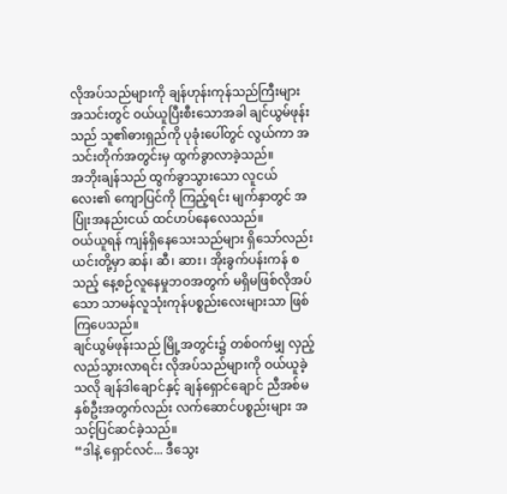လိုအပ်သည်များကို ချန်ဟုန်းကုန်သည်ကြီးများအသင်းတွင် ဝယ်ယူပြီးစီးသောအခါ ချင်ယွမ်ဖုန်းသည် သူ၏ဓားရှည်ကို ပုခုံးပေါ်တွင် လွယ်ကာ အသင်းတိုက်အတွင်းမှ ထွက်ခွာလာခဲ့သည်။
အဘိုးချန်သည် ထွက်ခွာသွားသော လူငယ်လေး၏ ကျောပြင်ကို ကြည့်ရင်း မျက်နှာတွင် အပြုံးအနည်းငယ် ထင်ဟပ်နေလေသည်။
ဝယ်ယူရန် ကျန်ရှိနေသေးသည်များ ရှိသော်လည်း ယင်းတို့မှာ ဆန်၊ ဆီ၊ ဆား၊ အိုးခွက်ပန်းကန် စသည့် နေ့စဉ်လူနေမှုဘဝအတွက် မရှိမဖြစ်လိုအပ်သော သာမန်လူသုံးကုန်ပစ္စည်းလေးများသာ ဖြစ်ကြပေသည်။
ချင်ယွမ်ဖုန်းသည် မြို့အတွင်း၌ တစ်ဝက်မျှ လှည့်လည်သွားလာရင်း လိုအပ်သည်များကို ဝယ်ယူခဲ့သလို ချန်ဒါချောင်နှင့် ချန်ရှောင်ချောင် ညီအစ်မနှစ်ဦးအတွက်လည်း လက်ဆောင်ပစ္စည်းများ အသင့်ပြင်ဆင်ခဲ့သည်။
“ဒါနဲ့ ရှောင်လင်... ဒီသွေး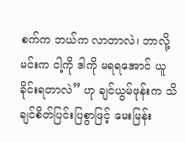စက်က ဘယ်က လာတာလဲ၊ ဘာလို့ မင်းက ငါ့ကို ဒါကို မရရအောင် ယူခိုင်းရတာလဲ” ဟု ချင်ယွမ်ဖုန်းက သိချင်စိတ်ပြင်းပြစွာဖြင့် မေးမြန်း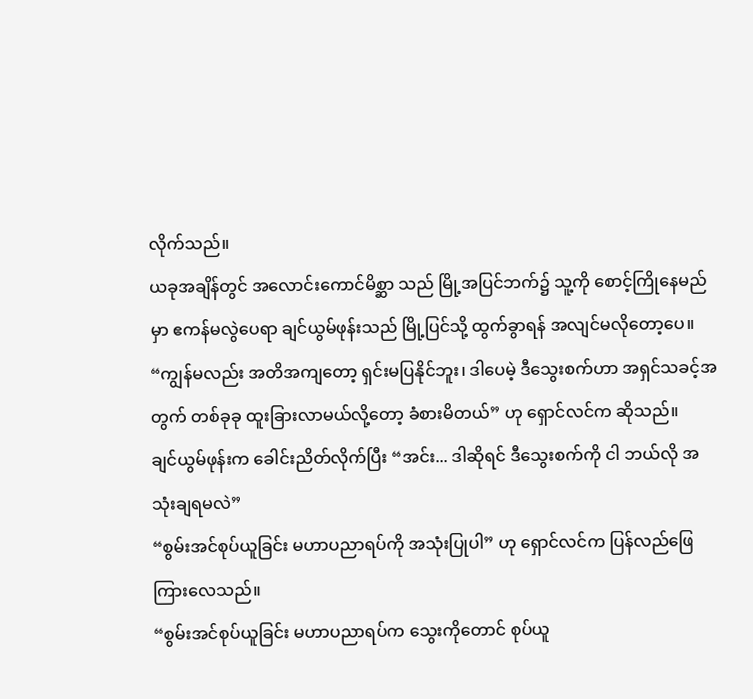လိုက်သည်။
ယခုအချိန်တွင် အလောင်းကောင်မိစ္ဆာ သည် မြို့အပြင်ဘက်၌ သူ့ကို စောင့်ကြိုနေမည်မှာ ဧကန်မလွဲပေရာ ချင်ယွမ်ဖုန်းသည် မြို့ပြင်သို့ ထွက်ခွာရန် အလျင်မလိုတော့ပေ။
“ကျွန်မလည်း အတိအကျတော့ ရှင်းမပြနိုင်ဘူး၊ ဒါပေမဲ့ ဒီသွေးစက်ဟာ အရှင်သခင့်အတွက် တစ်ခုခု ထူးခြားလာမယ်လို့တော့ ခံစားမိတယ်” ဟု ရှောင်လင်က ဆိုသည်။
ချင်ယွမ်ဖုန်းက ခေါင်းညိတ်လိုက်ပြီး “အင်း... ဒါဆိုရင် ဒီသွေးစက်ကို ငါ ဘယ်လို အသုံးချရမလဲ”
“စွမ်းအင်စုပ်ယူခြင်း မဟာပညာရပ်ကို အသုံးပြုပါ” ဟု ရှောင်လင်က ပြန်လည်ဖြေကြားလေသည်။
“စွမ်းအင်စုပ်ယူခြင်း မဟာပညာရပ်က သွေးကိုတောင် စုပ်ယူ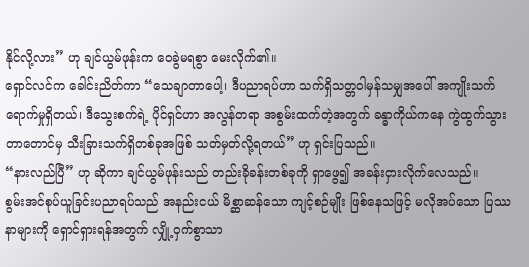နိုင်လို့လား” ဟု ချင်ယွမ်ဖုန်းက ဝေခွဲမရစွာ မေးလိုက်၏။
ရှောင်လင်က ခေါင်းညိတ်ကာ “သေချာတာပေါ့၊ ဒီပညာရပ်ဟာ သက်ရှိသတ္တဝါမှန်သမျှအပေါ် အကျိုးသက်ရောက်မှုရှိတယ်၊ ဒီသွေးစက်ရဲ့ ပိုင်ရှင်ဟာ အလွန်တရာ အစွမ်းထက်တဲ့အတွက် ခန္ဓာကိုယ်ကနေ ကွဲထွက်သွားတာတောင်မှ သီးခြားသက်ရှိတစ်ခုအဖြစ် သတ်မှတ်လို့ရတယ်” ဟု ရှင်းပြသည်။
“နားလည်ပြီ” ဟု ဆိုကာ ချင်ယွမ်ဖုန်းသည် တည်းခိုခန်းတစ်ခုကို ရှာဖွေ၍ အခန်းငှားလိုက်လေသည်။
စွမ်းအင်စုပ်ယူခြင်းပညာရပ်သည် အနည်းငယ် မိစ္ဆာဆန်သော ကျင့်စဉ်မျိုး ဖြစ်နေသဖြင့် မလိုအပ်သော ပြဿနာများကို ရှောင်ရှားရန်အတွက် လျှို့ဝှက်စွာသာ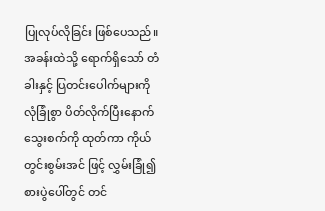ပြုလုပ်လိုခြင်း ဖြစ်ပေသည်။
အခန်းထဲသို့ ရောက်ရှိသော် တံခါးနှင့် ပြတင်းပေါက်များကို လုံခြုံစွာ ပိတ်လိုက်ပြီးနောက် သွေးစက်ကို ထုတ်ကာ ကိုယ်တွင်းစွမ်းအင် ဖြင့် လွှမ်းခြုံ၍ စားပွဲပေါ်တွင် တင်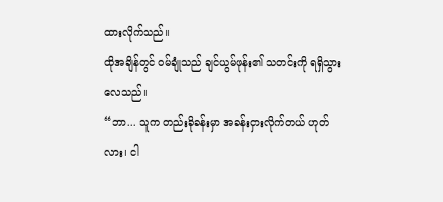ထားလိုက်သည်။
ထိုအချိန်တွင် ဝမ်ချုံသည် ချင်ယွမ်ဖုန်း၏ သတင်းကို ရရှိသွားလေသည်။
“ဘာ... သူက တည်းခိုခန်းမှာ အခန်းငှားလိုက်တယ် ဟုတ်လား၊ ငါ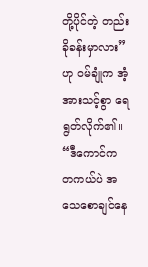တို့ပိုင်တဲ့ တည်းခိုခန်းမှာလား” ဟု ဝမ်ချုံက အံ့အားသင့်စွာ ရေရွတ်လိုက်၏။
“ဒီကောင်က တကယ်ပဲ အသေစောချင်နေ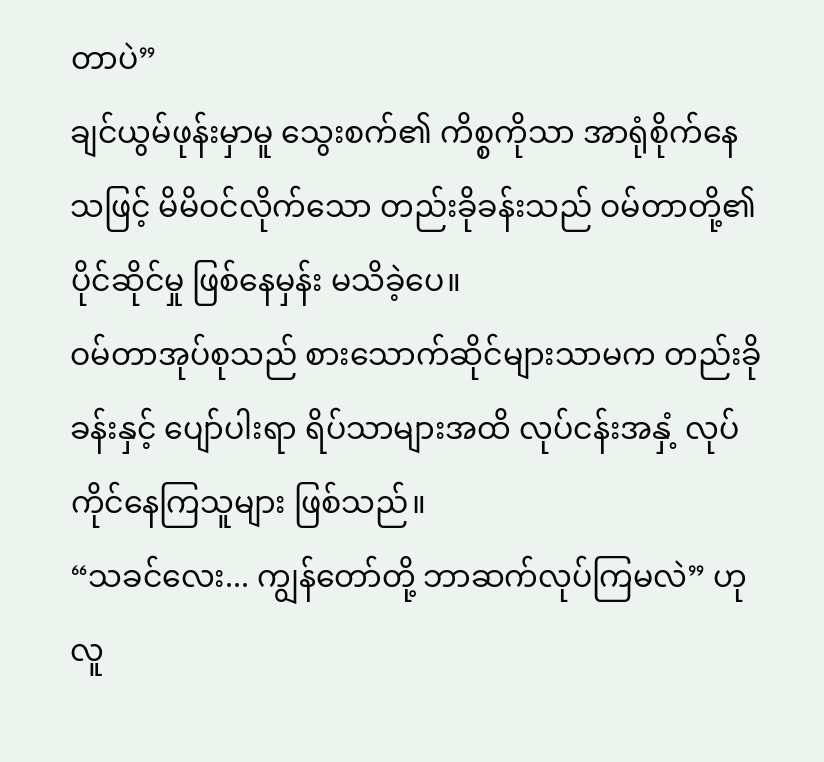တာပဲ”
ချင်ယွမ်ဖုန်းမှာမူ သွေးစက်၏ ကိစ္စကိုသာ အာရုံစိုက်နေသဖြင့် မိမိဝင်လိုက်သော တည်းခိုခန်းသည် ဝမ်တာတို့၏ ပိုင်ဆိုင်မှု ဖြစ်နေမှန်း မသိခဲ့ပေ။
ဝမ်တာအုပ်စုသည် စားသောက်ဆိုင်များသာမက တည်းခိုခန်းနှင့် ပျော်ပါးရာ ရိပ်သာများအထိ လုပ်ငန်းအနှံ့ လုပ်ကိုင်နေကြသူများ ဖြစ်သည်။
“သခင်လေး... ကျွန်တော်တို့ ဘာဆက်လုပ်ကြမလဲ” ဟု လူ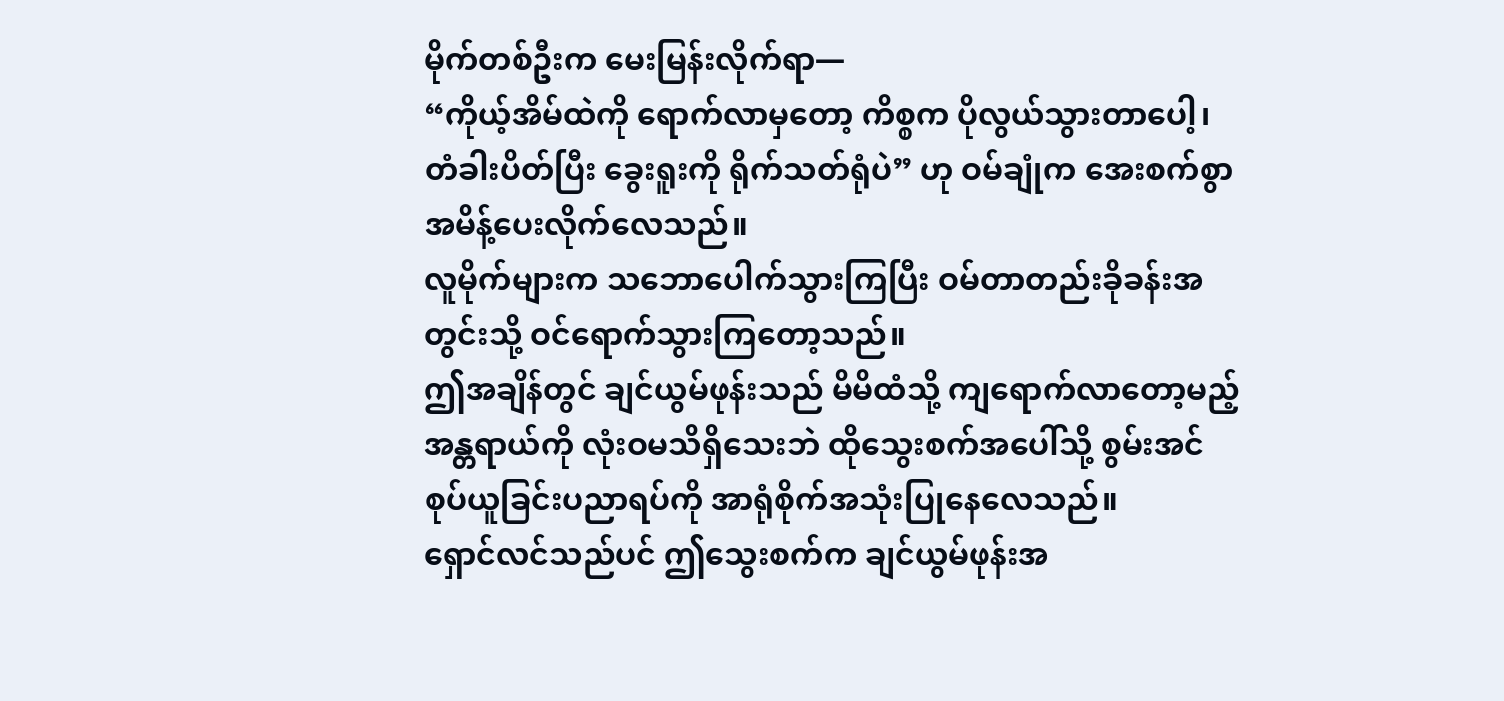မိုက်တစ်ဦးက မေးမြန်းလိုက်ရာ—
“ကိုယ့်အိမ်ထဲကို ရောက်လာမှတော့ ကိစ္စက ပိုလွယ်သွားတာပေါ့၊ တံခါးပိတ်ပြီး ခွေးရူးကို ရိုက်သတ်ရုံပဲ” ဟု ဝမ်ချုံက အေးစက်စွာ အမိန့်ပေးလိုက်လေသည်။
လူမိုက်များက သဘောပေါက်သွားကြပြီး ဝမ်တာတည်းခိုခန်းအတွင်းသို့ ဝင်ရောက်သွားကြတော့သည်။
ဤအချိန်တွင် ချင်ယွမ်ဖုန်းသည် မိမိထံသို့ ကျရောက်လာတော့မည့် အန္တရာယ်ကို လုံးဝမသိရှိသေးဘဲ ထိုသွေးစက်အပေါ်သို့ စွမ်းအင်စုပ်ယူခြင်းပညာရပ်ကို အာရုံစိုက်အသုံးပြုနေလေသည်။
ရှောင်လင်သည်ပင် ဤသွေးစက်က ချင်ယွမ်ဖုန်းအ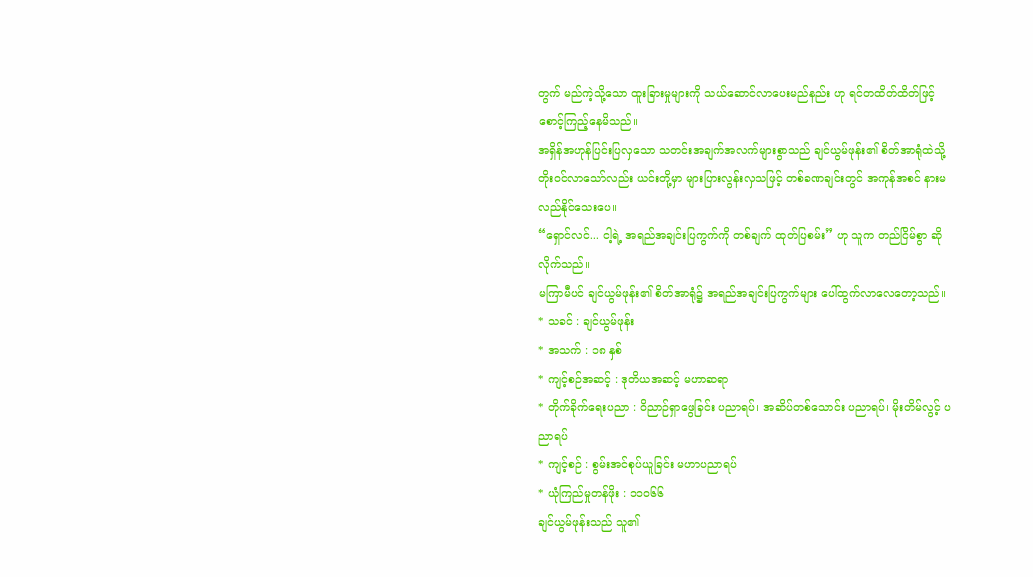တွက် မည်ကဲ့သို့သော ထူးခြားမှုများကို သယ်ဆောင်လာပေးမည်နည်း ဟု ရင်တထိတ်ထိတ်ဖြင့် စောင့်ကြည့်နေမိသည်။
အရှိန်အဟုန်ပြင်းပြလှသော သတင်းအချက်အလက်များစွာသည် ချင်ယွမ်ဖုန်း၏ စိတ်အာရုံထဲသို့ တိုးဝင်လာသော်လည်း ယင်းတို့မှာ များပြားလွန်းလှသဖြင့် တစ်ခဏချင်းတွင် အကုန်အစင် နားမလည်နိုင်သေးပေ။
“ရှောင်လင်... ငါ့ရဲ့ အရည်အချင်းပြကွက်ကို တစ်ချက် ထုတ်ပြစမ်း” ဟု သူက တည်ငြိမ်စွာ ဆိုလိုက်သည်။
မကြာမီပင် ချင်ယွမ်ဖုန်း၏ စိတ်အာရုံ၌ အရည်အချင်းပြကွက်များ ပေါ်ထွက်လာလေတော့သည်။
* သခင် : ချင်ယွမ်ဖုန်း
* အသက် : ၁၈ နှစ်
* ကျင့်စဉ်အဆင့် : ဒုတိယအဆင့် မဟာဆရာ
* တိုက်ခိုက်ရေးပညာ : ဝိညာဉ်ရှာဖွေခြင်း ပညာရပ်၊ အဆိပ်တစ်သောင်း ပညာရပ်၊ မိုးတိမ်လွင့် ပညာရပ်
* ကျင့်စဉ် : စွမ်းအင်စုပ်ယူခြင်း မဟာပညာရပ်
* ယုံကြည်မှုတန်ဖိုး : ၁၁၀၆၆
ချင်ယွမ်ဖုန်းသည် သူ၏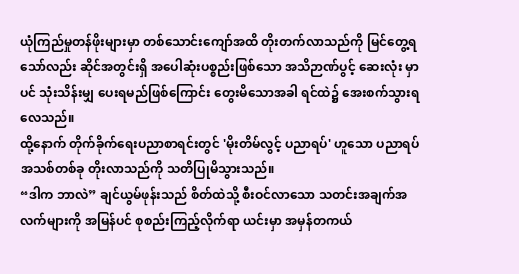ယုံကြည်မှုတန်ဖိုးများမှာ တစ်သောင်းကျော်အထိ တိုးတက်လာသည်ကို မြင်တွေ့ရသော်လည်း ဆိုင်အတွင်းရှိ အပေါဆုံးပစ္စည်းဖြစ်သော အသိဉာဏ်ပွင့် ဆေးလုံး မှာပင် သုံးသိန်းမျှ ပေးရမည်ဖြစ်ကြောင်း တွေးမိသောအခါ ရင်ထဲ၌ အေးစက်သွားရလေသည်။
ထို့နောက် တိုက်ခိုက်ရေးပညာစာရင်းတွင် 'မိုးတိမ်လွင့် ပညာရပ်' ဟူသော ပညာရပ်အသစ်တစ်ခု တိုးလာသည်ကို သတိပြုမိသွားသည်။
“ဒါက ဘာလဲ” ချင်ယွမ်ဖုန်းသည် စိတ်ထဲသို့ စီးဝင်လာသော သတင်းအချက်အလက်များကို အမြန်ပင် စုစည်းကြည့်လိုက်ရာ ယင်းမှာ အမှန်တကယ်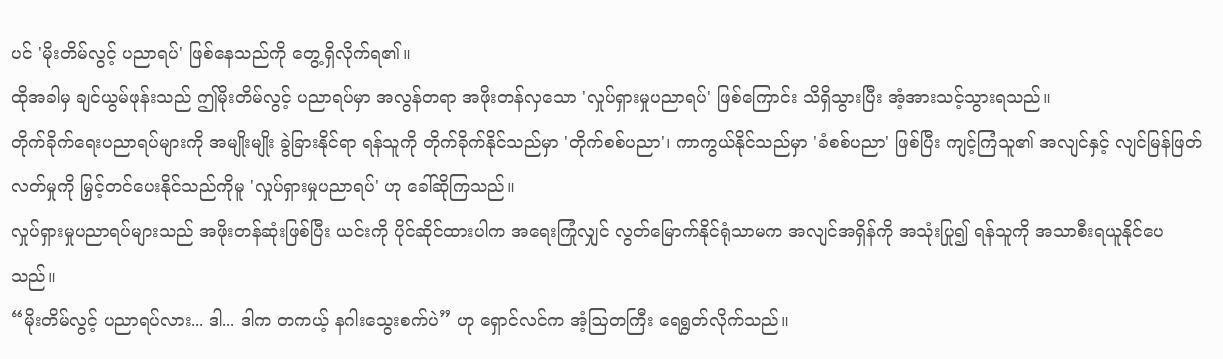ပင် 'မိုးတိမ်လွင့် ပညာရပ်' ဖြစ်နေသည်ကို တွေ့ရှိလိုက်ရ၏။
ထိုအခါမှ ချင်ယွမ်ဖုန်းသည် ဤမိုးတိမ်လွင့် ပညာရပ်မှာ အလွန်တရာ အဖိုးတန်လှသော 'လှုပ်ရှားမှုပညာရပ်' ဖြစ်ကြောင်း သိရှိသွားပြီး အံ့အားသင့်သွားရသည်။
တိုက်ခိုက်ရေးပညာရပ်များကို အမျိုးမျိုး ခွဲခြားနိုင်ရာ ရန်သူကို တိုက်ခိုက်နိုင်သည်မှာ 'တိုက်စစ်ပညာ'၊ ကာကွယ်နိုင်သည်မှာ 'ခံစစ်ပညာ' ဖြစ်ပြီး ကျင့်ကြံသူ၏ အလျင်နှင့် လျင်မြန်ဖြတ်လတ်မှုကို မြှင့်တင်ပေးနိုင်သည်ကိုမူ 'လှုပ်ရှားမှုပညာရပ်' ဟု ခေါ်ဆိုကြသည်။
လှုပ်ရှားမှုပညာရပ်များသည် အဖိုးတန်ဆုံးဖြစ်ပြီး ယင်းကို ပိုင်ဆိုင်ထားပါက အရေးကြုံလျှင် လွတ်မြောက်နိုင်ရုံသာမက အလျင်အရှိန်ကို အသုံးပြု၍ ရန်သူကို အသာစီးရယူနိုင်ပေသည်။
“မိုးတိမ်လွင့် ပညာရပ်လား... ဒါ... ဒါက တကယ့် နဂါးသွေးစက်ပဲ” ဟု ရှောင်လင်က အံ့ဩတကြီး ရေရွတ်လိုက်သည်။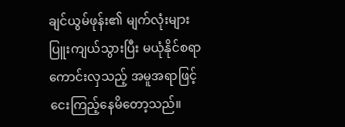ချင်ယွမ်ဖုန်း၏ မျက်လုံးများ ပြူးကျယ်သွားပြီး မယုံနိုင်စရာ ကောင်းလှသည့် အမူအရာဖြင့် ငေးကြည့်နေမိတော့သည်။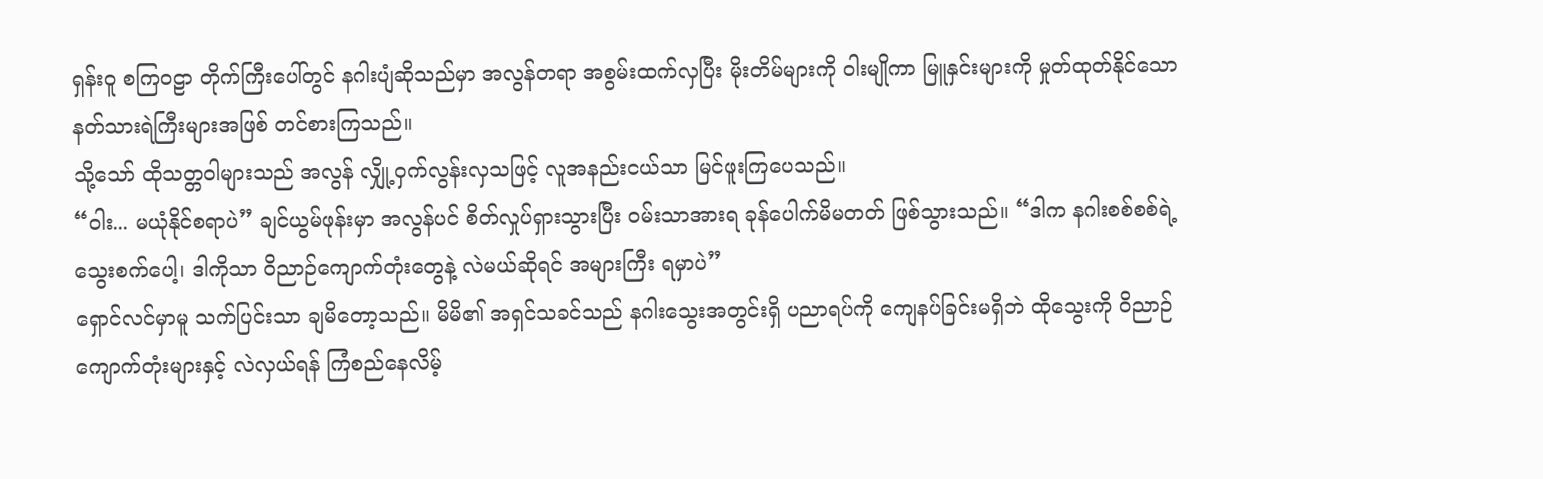ရှန်းဝူ စကြဝဠာ တိုက်ကြီးပေါ်တွင် နဂါးပျံဆိုသည်မှာ အလွန်တရာ အစွမ်းထက်လှပြီး မိုးတိမ်များကို ဝါးမျိုကာ မြူနှင်းများကို မှုတ်ထုတ်နိုင်သော နတ်သားရဲကြီးများအဖြစ် တင်စားကြသည်။
သို့သော် ထိုသတ္တဝါများသည် အလွန် လျှို့ဝှက်လွန်းလှသဖြင့် လူအနည်းငယ်သာ မြင်ဖူးကြပေသည်။
“ဝါး... မယုံနိုင်စရာပဲ” ချင်ယွမ်ဖုန်းမှာ အလွန်ပင် စိတ်လှုပ်ရှားသွားပြီး ဝမ်းသာအားရ ခုန်ပေါက်မိမတတ် ဖြစ်သွားသည်။ “ဒါက နဂါးစစ်စစ်ရဲ့ သွေးစက်ပေါ့၊ ဒါကိုသာ ဝိညာဉ်ကျောက်တုံးတွေနဲ့ လဲမယ်ဆိုရင် အများကြီး ရမှာပဲ”
ရှောင်လင်မှာမူ သက်ပြင်းသာ ချမိတော့သည်။ မိမိ၏ အရှင်သခင်သည် နဂါးသွေးအတွင်းရှိ ပညာရပ်ကို ကျေနပ်ခြင်းမရှိဘဲ ထိုသွေးကို ဝိညာဉ်ကျောက်တုံးများနှင့် လဲလှယ်ရန် ကြံစည်နေလိမ့်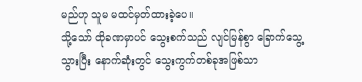မည်ဟု သူမ မထင်မှတ်ထားခဲ့ပေ။
သို့သော် ထိုခဏမှာပင် သွေးစက်သည် လျင်မြန်စွာ ခြောက်သွေ့သွားပြီး နောက်ဆုံးတွင် သွေးကွက်တစ်ခုအဖြစ်သာ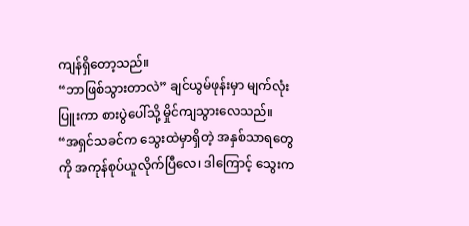ကျန်ရှိတော့သည်။
“ဘာဖြစ်သွားတာလဲ” ချင်ယွမ်ဖုန်းမှာ မျက်လုံးပြူးကာ စားပွဲပေါ်သို့ မှိုင်ကျသွားလေသည်။
“အရှင်သခင်က သွေးထဲမှာရှိတဲ့ အနှစ်သာရတွေကို အကုန်စုပ်ယူလိုက်ပြီလေ၊ ဒါကြောင့် သွေးက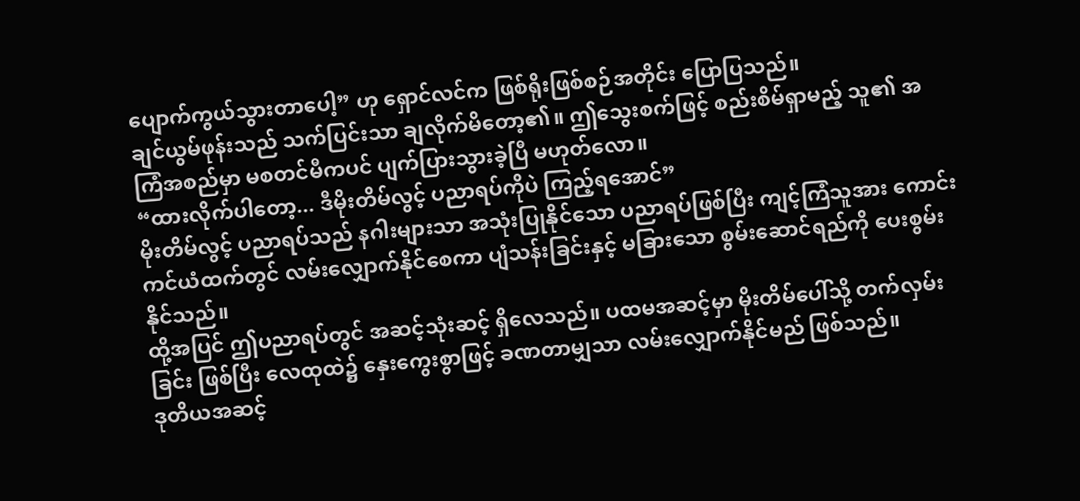ပျောက်ကွယ်သွားတာပေါ့” ဟု ရှောင်လင်က ဖြစ်ရိုးဖြစ်စဉ်အတိုင်း ပြောပြသည်။
ချင်ယွမ်ဖုန်းသည် သက်ပြင်းသာ ချလိုက်မိတော့၏။ ဤသွေးစက်ဖြင့် စည်းစိမ်ရှာမည့် သူ၏ အကြံအစည်မှာ မစတင်မီကပင် ပျက်ပြားသွားခဲ့ပြီ မဟုတ်လော။
“ထားလိုက်ပါတော့... ဒီမိုးတိမ်လွင့် ပညာရပ်ကိုပဲ ကြည့်ရအောင်”
မိုးတိမ်လွင့် ပညာရပ်သည် နဂါးများသာ အသုံးပြုနိုင်သော ပညာရပ်ဖြစ်ပြီး ကျင့်ကြံသူအား ကောင်းကင်ယံထက်တွင် လမ်းလျှောက်နိုင်စေကာ ပျံသန်းခြင်းနှင့် မခြားသော စွမ်းဆောင်ရည်ကို ပေးစွမ်းနိုင်သည်။
ထို့အပြင် ဤပညာရပ်တွင် အဆင့်သုံးဆင့် ရှိလေသည်။ ပထမအဆင့်မှာ မိုးတိမ်ပေါ်သို့ တက်လှမ်းခြင်း ဖြစ်ပြီး လေထုထဲ၌ နှေးကွေးစွာဖြင့် ခဏတာမျှသာ လမ်းလျှောက်နိုင်မည် ဖြစ်သည်။
ဒုတိယအဆင့်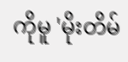ကိုမူ 'မိုးတိမ်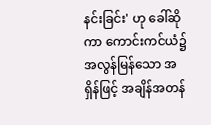နင်းခြင်း' ဟု ခေါ်ဆိုကာ ကောင်းကင်ယံ၌ အလွန်မြန်သော အရှိန်ဖြင့် အချိန်အတန်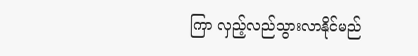ကြာ လှည့်လည်သွားလာနိုင်မည်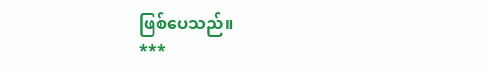ဖြစ်ပေသည်။
***